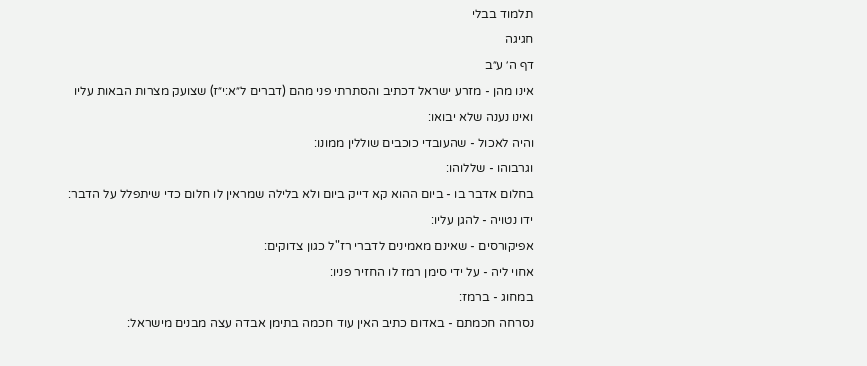תלמוד בבלי
חגיגה
דף ה׳ ע״ב
אינו מהן - מזרע ישראל דכתיב והסתרתי פני מהם (דברים ל״א:י״ז) שצועק מצרות הבאות עליו ואינו נענה שלא יבואו:
והיה לאכול - שהעובדי כוכבים שוללין ממונו:
וגרבוהו - שללוהו:
בחלום אדבר בו - ביום ההוא קא דייק ביום ולא בלילה שמראין לו חלום כדי שיתפלל על הדבר:
ידו נטויה - להגן עליו:
אפיקורסים - שאינם מאמינים לדברי רז"ל כגון צדוקים:
אחוי ליה - על ידי סימן רמז לו החזיר פניו:
במחוג - ברמז:
נסרחה חכמתם - באדום כתיב האין עוד חכמה בתימן אבדה עצה מבנים מישראל: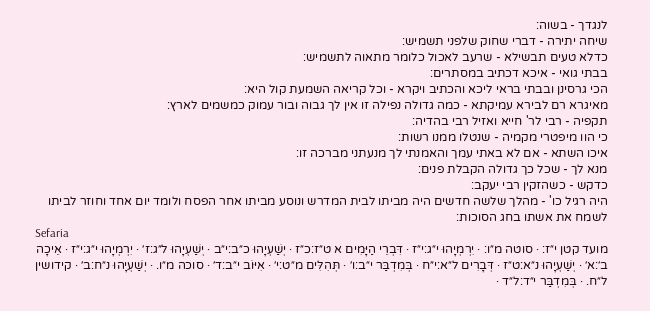לנגדך - בשוה:
שיחה יתירה - דברי שחוק שלפני תשמיש:
כדלא טעים תבשילא - שרעב לאכול כלומר מתאוה לתשמיש:
בבתי גואי - איכא דכתיב במסתרים:
הכי גרסינן ובבתי בראי ליכא והכתיב ויקרא - וכל קריאה השמעת קול היא:
מאיגרא רם לבירא עמיקתא - כמה גדולה נפילה זו אין לך גבוה ובור עמוק כמשמים לארץ:
תקפיה - רבי לר' חייא ואזיל רבי בהדיה:
כי הוו מיפטרי מקמיה - שנטלו ממנו רשות:
איכו השתא - אם לא באתי עמך והאמנתי לך מנעתני מברכה זו:
מנא לך - שכל כך גדולה הקבלת פנים:
כדקש - כשהזקין רבי יעקב:
היה רגיל כו' - מהלך שלשה חדשים היה מביתו לבית המדרש ונוסע מביתו אחר הפסח ולומד יום אחד וחוזר לביתו לשמח את אשתו בחג הסוכות:
Sefaria
מועד קטן י״ז: · סוטה מ״ו: · יִרְמְיָהוּ י״ג:י״ז · דִּבְרֵי הַיָּמִים א ט״ז:כ״ז · יְשַׁעְיָהוּ כ״ב:י״ב · יְשַׁעְיָהוּ ל״ג:ז׳ · יִרְמְיָהוּ י״ג:י״ז · אֵיכָה ב׳:א׳ · יְשַׁעְיָהוּ נ״א:ט״ז · דְּבָרִים ל״א:י״ח · בְּמִדְבַּר י״ב:ו׳ · תְּהִלִּים מ״ט:י׳ · אִיּוֹב י״ב:ד׳ · סוכה מ״ו. · יְשַׁעְיָהוּ נ״ח:ב׳ · קידושין ל״ח. · בְּמִדְבַּר י״ד:ל״ד ·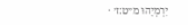יִרְמְיָהוּ מ״ט:ז׳ ·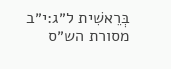בְּרֵאשִׁית ל״ג:י״ב
מסורת הש״ס